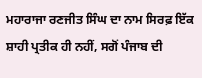ਮਹਾਰਾਜਾ ਰਣਜੀਤ ਸਿੰਘ ਦਾ ਨਾਮ ਸਿਰਫ਼ ਇੱਕ ਸ਼ਾਹੀ ਪ੍ਰਤੀਕ ਹੀ ਨਹੀਂ, ਸਗੋਂ ਪੰਜਾਬ ਦੀ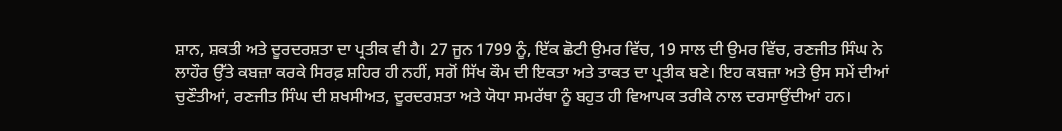ਸ਼ਾਨ, ਸ਼ਕਤੀ ਅਤੇ ਦੂਰਦਰਸ਼ਤਾ ਦਾ ਪ੍ਰਤੀਕ ਵੀ ਹੈ। 27 ਜੂਨ 1799 ਨੂੰ, ਇੱਕ ਛੋਟੀ ਉਮਰ ਵਿੱਚ, 19 ਸਾਲ ਦੀ ਉਮਰ ਵਿੱਚ, ਰਣਜੀਤ ਸਿੰਘ ਨੇ ਲਾਹੌਰ ਉੱਤੇ ਕਬਜ਼ਾ ਕਰਕੇ ਸਿਰਫ਼ ਸ਼ਹਿਰ ਹੀ ਨਹੀਂ, ਸਗੋਂ ਸਿੱਖ ਕੌਮ ਦੀ ਇਕਤਾ ਅਤੇ ਤਾਕਤ ਦਾ ਪ੍ਰਤੀਕ ਬਣੇ। ਇਹ ਕਬਜ਼ਾ ਅਤੇ ਉਸ ਸਮੇਂ ਦੀਆਂ ਚੁਣੌਤੀਆਂ, ਰਣਜੀਤ ਸਿੰਘ ਦੀ ਸ਼ਖਸੀਅਤ, ਦੂਰਦਰਸ਼ਤਾ ਅਤੇ ਯੋਧਾ ਸਮਰੱਥਾ ਨੂੰ ਬਹੁਤ ਹੀ ਵਿਆਪਕ ਤਰੀਕੇ ਨਾਲ ਦਰਸਾਉਂਦੀਆਂ ਹਨ।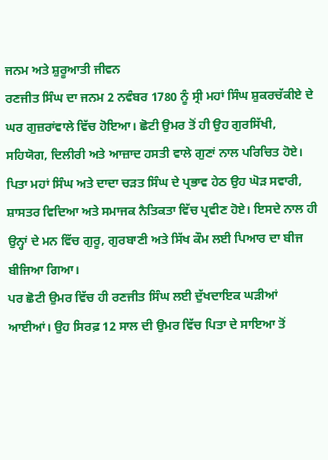ਜਨਮ ਅਤੇ ਸ਼ੁਰੂਆਤੀ ਜੀਵਨ
ਰਣਜੀਤ ਸਿੰਘ ਦਾ ਜਨਮ 2 ਨਵੰਬਰ 1780 ਨੂੰ ਸ੍ਰੀ ਮਹਾਂ ਸਿੰਘ ਸ਼ੁਕਰਚੱਕੀਏ ਦੇ ਘਰ ਗੁਜ਼ਰਾਂਵਾਲੇ ਵਿੱਚ ਹੋਇਆ। ਛੋਟੀ ਉਮਰ ਤੋਂ ਹੀ ਉਹ ਗੁਰਸਿੱਖੀ, ਸਹਿਯੋਗ, ਦਿਲੀਰੀ ਅਤੇ ਆਜ਼ਾਦ ਹਸਤੀ ਵਾਲੇ ਗੁਣਾਂ ਨਾਲ ਪਰਿਚਿਤ ਹੋਏ। ਪਿਤਾ ਮਹਾਂ ਸਿੰਘ ਅਤੇ ਦਾਦਾ ਚੜਤ ਸਿੰਘ ਦੇ ਪ੍ਰਭਾਵ ਹੇਠ ਉਹ ਘੋੜ ਸਵਾਰੀ, ਸ਼ਾਸਤਰ ਵਿਦਿਆ ਅਤੇ ਸਮਾਜਕ ਨੈਤਿਕਤਾ ਵਿੱਚ ਪ੍ਰਵੀਣ ਹੋਏ। ਇਸਦੇ ਨਾਲ ਹੀ ਉਨ੍ਹਾਂ ਦੇ ਮਨ ਵਿੱਚ ਗੁਰੂ, ਗੁਰਬਾਣੀ ਅਤੇ ਸਿੱਖ ਕੌਮ ਲਈ ਪਿਆਰ ਦਾ ਬੀਜ ਬੀਜਿਆ ਗਿਆ।
ਪਰ ਛੋਟੀ ਉਮਰ ਵਿੱਚ ਹੀ ਰਣਜੀਤ ਸਿੰਘ ਲਈ ਦੁੱਖਦਾਇਕ ਘੜੀਆਂ ਆਈਆਂ। ਉਹ ਸਿਰਫ਼ 12 ਸਾਲ ਦੀ ਉਮਰ ਵਿੱਚ ਪਿਤਾ ਦੇ ਸਾਇਆ ਤੋਂ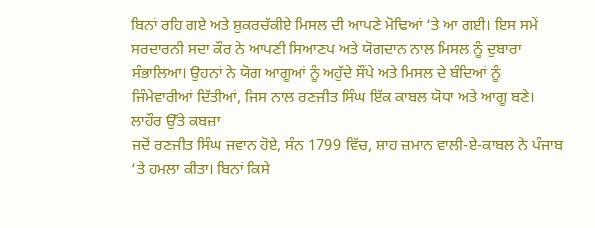ਬਿਨਾਂ ਰਹਿ ਗਏ ਅਤੇ ਸ਼ੁਕਰਚੱਕੀਏ ਮਿਸਲ ਦੀ ਆਪਣੇ ਮੋਢਿਆਂ ‘ਤੇ ਆ ਗਈ। ਇਸ ਸਮੇਂ ਸਰਦਾਰਨੀ ਸਦਾ ਕੌਰ ਨੇ ਆਪਣੀ ਸਿਆਣਪ ਅਤੇ ਯੋਗਦਾਨ ਨਾਲ ਮਿਸਲ ਨੂੰ ਦੁਬਾਰਾ ਸੰਭਾਲਿਆ। ਉਹਨਾਂ ਨੇ ਯੋਗ ਆਗੂਆਂ ਨੂੰ ਅਹੁੱਦੇ ਸੌਂਪੇ ਅਤੇ ਮਿਸਲ ਦੇ ਬੰਦਿਆਂ ਨੂੰ ਜਿੰਮੇਵਾਰੀਆਂ ਦਿੱਤੀਆਂ, ਜਿਸ ਨਾਲ ਰਣਜੀਤ ਸਿੰਘ ਇੱਕ ਕਾਬਲ ਯੋਧਾ ਅਤੇ ਆਗੂ ਬਣੇ।
ਲਾਹੌਰ ਉੱਤੇ ਕਬਜ਼ਾ
ਜਦੋਂ ਰਣਜੀਤ ਸਿੰਘ ਜਵਾਨ ਹੋਏ, ਸੰਨ 1799 ਵਿੱਚ, ਸ਼ਾਹ ਜ਼ਮਾਨ ਵਾਲੀ-ਏ-ਕਾਬਲ ਨੇ ਪੰਜਾਬ ‘ਤੇ ਹਮਲਾ ਕੀਤਾ। ਬਿਨਾਂ ਕਿਸੇ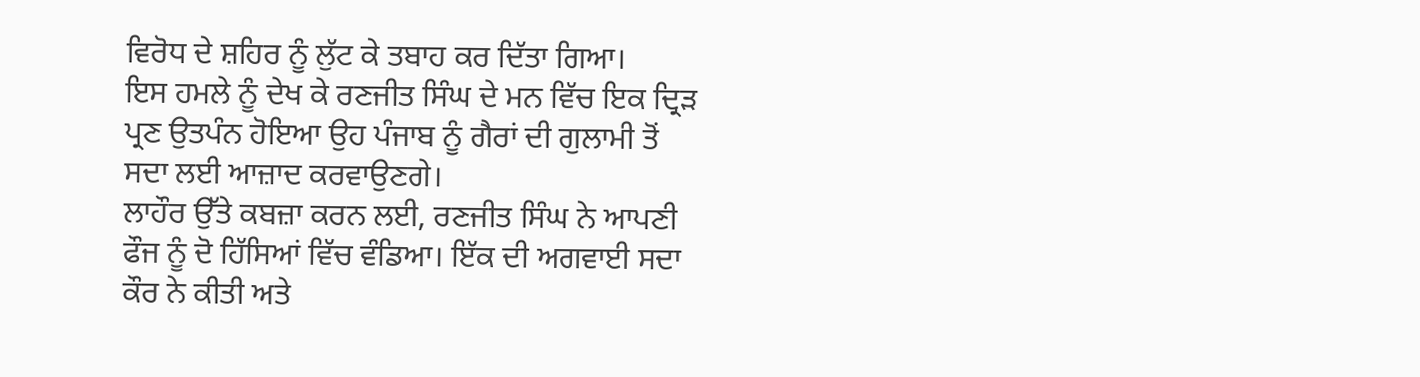ਵਿਰੋਧ ਦੇ ਸ਼ਹਿਰ ਨੂੰ ਲੁੱਟ ਕੇ ਤਬਾਹ ਕਰ ਦਿੱਤਾ ਗਿਆ।
ਇਸ ਹਮਲੇ ਨੂੰ ਦੇਖ ਕੇ ਰਣਜੀਤ ਸਿੰਘ ਦੇ ਮਨ ਵਿੱਚ ਇਕ ਦ੍ਰਿੜ ਪ੍ਰਣ ਉਤਪੰਨ ਹੋਇਆ ਉਹ ਪੰਜਾਬ ਨੂੰ ਗੈਰਾਂ ਦੀ ਗੁਲਾਮੀ ਤੋਂ ਸਦਾ ਲਈ ਆਜ਼ਾਦ ਕਰਵਾਉਣਗੇ।
ਲਾਹੌਰ ਉੱਤੇ ਕਬਜ਼ਾ ਕਰਨ ਲਈ, ਰਣਜੀਤ ਸਿੰਘ ਨੇ ਆਪਣੀ ਫੌਜ ਨੂੰ ਦੋ ਹਿੱਸਿਆਂ ਵਿੱਚ ਵੰਡਿਆ। ਇੱਕ ਦੀ ਅਗਵਾਈ ਸਦਾ ਕੌਰ ਨੇ ਕੀਤੀ ਅਤੇ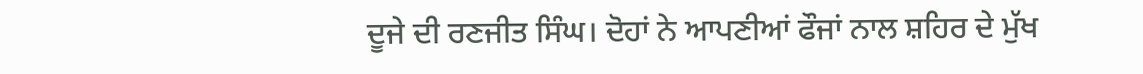ਦੂਜੇ ਦੀ ਰਣਜੀਤ ਸਿੰਘ। ਦੋਹਾਂ ਨੇ ਆਪਣੀਆਂ ਫੌਜਾਂ ਨਾਲ ਸ਼ਹਿਰ ਦੇ ਮੁੱਖ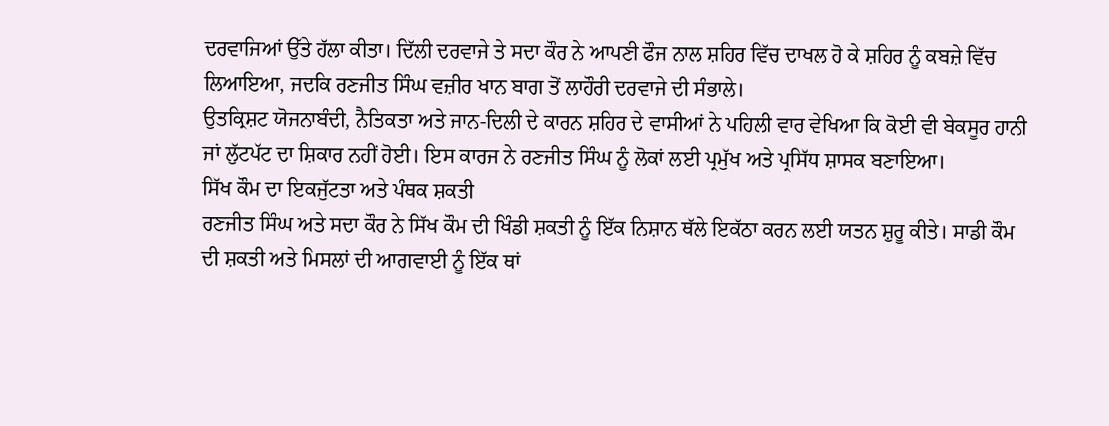ਦਰਵਾਜਿਆਂ ਉੱਤੇ ਹੱਲਾ ਕੀਤਾ। ਦਿੱਲੀ ਦਰਵਾਜੇ ਤੇ ਸਦਾ ਕੌਰ ਨੇ ਆਪਣੀ ਫੌਜ ਨਾਲ ਸ਼ਹਿਰ ਵਿੱਚ ਦਾਖਲ ਹੋ ਕੇ ਸ਼ਹਿਰ ਨੂੰ ਕਬਜ਼ੇ ਵਿੱਚ ਲਿਆਇਆ, ਜਦਕਿ ਰਣਜੀਤ ਸਿੰਘ ਵਜ਼ੀਰ ਖਾਨ ਬਾਗ ਤੋਂ ਲਾਹੌਰੀ ਦਰਵਾਜੇ ਦੀ ਸੰਭਾਲੇ।
ਉਤਕ੍ਰਿਸ਼ਟ ਯੋਜਨਾਬੰਦੀ, ਨੈਤਿਕਤਾ ਅਤੇ ਜਾਨ-ਦਿਲੀ ਦੇ ਕਾਰਨ ਸ਼ਹਿਰ ਦੇ ਵਾਸੀਆਂ ਨੇ ਪਹਿਲੀ ਵਾਰ ਵੇਖਿਆ ਕਿ ਕੋਈ ਵੀ ਬੇਕਸੂਰ ਹਾਨੀ ਜਾਂ ਲੁੱਟਪੱਟ ਦਾ ਸ਼ਿਕਾਰ ਨਹੀਂ ਹੋਈ। ਇਸ ਕਾਰਜ ਨੇ ਰਣਜੀਤ ਸਿੰਘ ਨੂੰ ਲੋਕਾਂ ਲਈ ਪ੍ਰਮੁੱਖ ਅਤੇ ਪ੍ਰਸਿੱਧ ਸ਼ਾਸਕ ਬਣਾਇਆ।
ਸਿੱਖ ਕੌਮ ਦਾ ਇਕਜੁੱਟਤਾ ਅਤੇ ਪੰਥਕ ਸ਼ਕਤੀ
ਰਣਜੀਤ ਸਿੰਘ ਅਤੇ ਸਦਾ ਕੌਰ ਨੇ ਸਿੱਖ ਕੌਮ ਦੀ ਖਿੰਡੀ ਸ਼ਕਤੀ ਨੂੰ ਇੱਕ ਨਿਸ਼ਾਨ ਥੱਲੇ ਇਕੱਠਾ ਕਰਨ ਲਈ ਯਤਨ ਸ਼ੁਰੂ ਕੀਤੇ। ਸਾਡੀ ਕੌਮ ਦੀ ਸ਼ਕਤੀ ਅਤੇ ਮਿਸਲਾਂ ਦੀ ਆਗਵਾਈ ਨੂੰ ਇੱਕ ਥਾਂ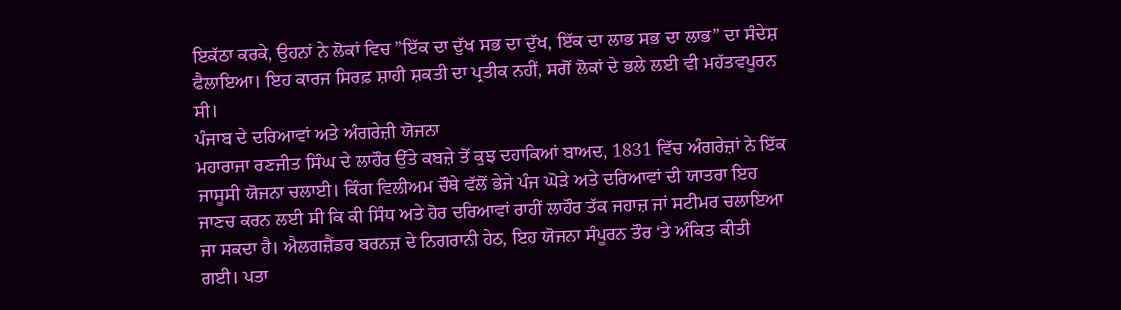ਇਕੱਠਾ ਕਰਕੇ, ਉਹਨਾਂ ਨੇ ਲੋਕਾਂ ਵਿਚ ”ਇੱਕ ਦਾ ਦੁੱਖ ਸਭ ਦਾ ਦੁੱਖ, ਇੱਕ ਦਾ ਲਾਭ ਸਭ ਦਾ ਲਾਭ” ਦਾ ਸੰਦੇਸ਼ ਫੈਲਾਇਆ। ਇਹ ਕਾਰਜ ਸਿਰਫ਼ ਸ਼ਾਹੀ ਸ਼ਕਤੀ ਦਾ ਪ੍ਰਤੀਕ ਨਹੀਂ, ਸਗੋਂ ਲੋਕਾਂ ਦੇ ਭਲੇ ਲਈ ਵੀ ਮਹੱਤਵਪੂਰਨ ਸੀ।
ਪੰਜਾਬ ਦੇ ਦਰਿਆਵਾਂ ਅਤੇ ਅੰਗਰੇਜ਼ੀ ਯੋਜਨਾ
ਮਹਾਰਾਜਾ ਰਣਜੀਤ ਸਿੰਘ ਦੇ ਲਾਹੌਰ ਉੱਤੇ ਕਬਜ਼ੇ ਤੋਂ ਕੁਝ ਦਹਾਕਿਆਂ ਬਾਅਦ, 1831 ਵਿੱਚ ਅੰਗਰੇਜ਼ਾਂ ਨੇ ਇੱਕ ਜਾਸੂਸੀ ਯੋਜਨਾ ਚਲਾਈ। ਕਿੰਗ ਵਿਲੀਅਮ ਚੌਥੇ ਵੱਲੋਂ ਭੇਜੇ ਪੰਜ ਘੋੜੇ ਅਤੇ ਦਰਿਆਵਾਂ ਦੀ ਯਾਤਰਾ ਇਹ ਜਾਣਚ ਕਰਨ ਲਈ ਸੀ ਕਿ ਕੀ ਸਿੰਧ ਅਤੇ ਹੋਰ ਦਰਿਆਵਾਂ ਰਾਹੀਂ ਲਾਹੌਰ ਤੱਕ ਜਹਾਜ਼ ਜਾਂ ਸਟੀਮਰ ਚਲਾਇਆ ਜਾ ਸਕਦਾ ਹੈ। ਐਲਗਜ਼ੈਂਡਰ ਬਰਨਜ਼ ਦੇ ਨਿਗਰਾਨੀ ਹੇਠ, ਇਹ ਯੋਜਨਾ ਸੰਪੂਰਨ ਤੌਰ ‘ਤੇ ਅੰਕਿਤ ਕੀਤੀ ਗਈ। ਪਤਾ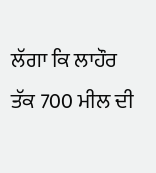ਲੱਗਾ ਕਿ ਲਾਹੌਰ ਤੱਕ 700 ਮੀਲ ਦੀ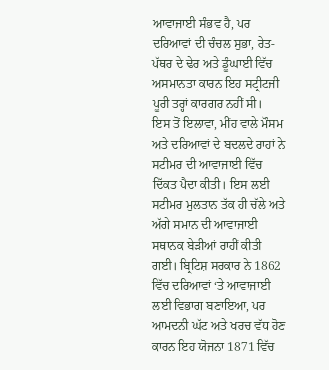ਆਵਾਜਾਈ ਸੰਭਵ ਹੈ, ਪਰ ਦਰਿਆਵਾਂ ਦੀ ਚੰਚਲ ਸੁਭਾ, ਰੇਤ-ਪੱਥਰ ਦੇ ਢੇਰ ਅਤੇ ਡੂੰਘਾਈ ਵਿੱਚ ਅਸਮਾਨਤਾ ਕਾਰਨ ਇਹ ਸਟ੍ਰੀਟਜੀ ਪੂਰੀ ਤਰ੍ਹਾਂ ਕਾਰਗਰ ਨਹੀਂ ਸੀ।
ਇਸ ਤੋਂ ਇਲਾਵਾ, ਮੀਂਹ ਵਾਲੇ ਮੌਸਮ ਅਤੇ ਦਰਿਆਵਾਂ ਦੇ ਬਦਲਦੇ ਰਾਹਾਂ ਨੇ ਸਟੀਮਰ ਦੀ ਆਵਾਜਾਈ ਵਿੱਚ ਦਿੱਕਤ ਪੈਦਾ ਕੀਤੀ। ਇਸ ਲਈ ਸਟੀਮਰ ਮੁਲਤਾਨ ਤੱਕ ਹੀ ਚੱਲੇ ਅਤੇ ਅੱਗੇ ਸਮਾਨ ਦੀ ਆਵਾਜਾਈ ਸਥਾਨਕ ਬੇੜੀਆਂ ਰਾਹੀਂ ਕੀਤੀ ਗਈ। ਬ੍ਰਿਟਿਸ਼ ਸਰਕਾਰ ਨੇ 1862 ਵਿੱਚ ਦਰਿਆਵਾਂ ‘ਤੇ ਆਵਾਜਾਈ ਲਈ ਵਿਭਾਗ ਬਣਾਇਆ, ਪਰ ਆਮਦਨੀ ਘੱਟ ਅਤੇ ਖਰਚ ਵੱਧ ਹੋਣ ਕਾਰਨ ਇਹ ਯੋਜਨਾ 1871 ਵਿੱਚ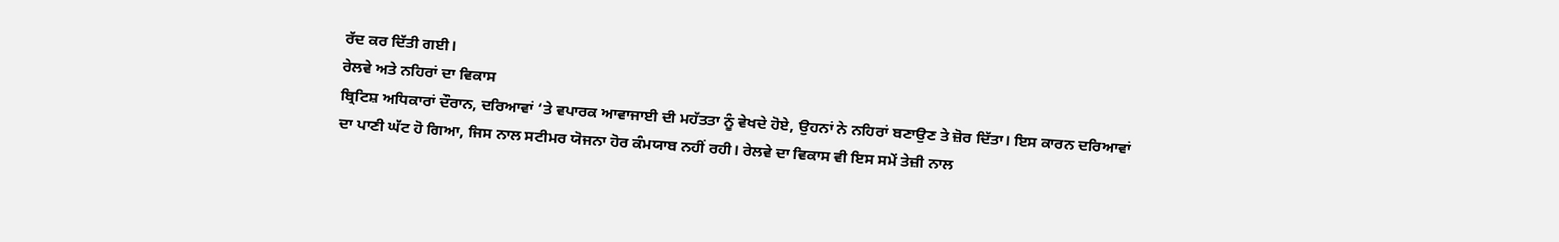ਰੱਦ ਕਰ ਦਿੱਤੀ ਗਈ।
ਰੇਲਵੇ ਅਤੇ ਨਹਿਰਾਂ ਦਾ ਵਿਕਾਸ
ਬ੍ਰਿਟਿਸ਼ ਅਧਿਕਾਰਾਂ ਦੌਰਾਨ, ਦਰਿਆਵਾਂ ‘ਤੇ ਵਪਾਰਕ ਆਵਾਜਾਈ ਦੀ ਮਹੱਤਤਾ ਨੂੰ ਵੇਖਦੇ ਹੋਏ, ਉਹਨਾਂ ਨੇ ਨਹਿਰਾਂ ਬਣਾਉਣ ਤੇ ਜ਼ੋਰ ਦਿੱਤਾ। ਇਸ ਕਾਰਨ ਦਰਿਆਵਾਂ ਦਾ ਪਾਣੀ ਘੱਟ ਹੋ ਗਿਆ, ਜਿਸ ਨਾਲ ਸਟੀਮਰ ਯੋਜਨਾ ਹੋਰ ਕੰਮਯਾਬ ਨਹੀਂ ਰਹੀ। ਰੇਲਵੇ ਦਾ ਵਿਕਾਸ ਵੀ ਇਸ ਸਮੇਂ ਤੇਜ਼ੀ ਨਾਲ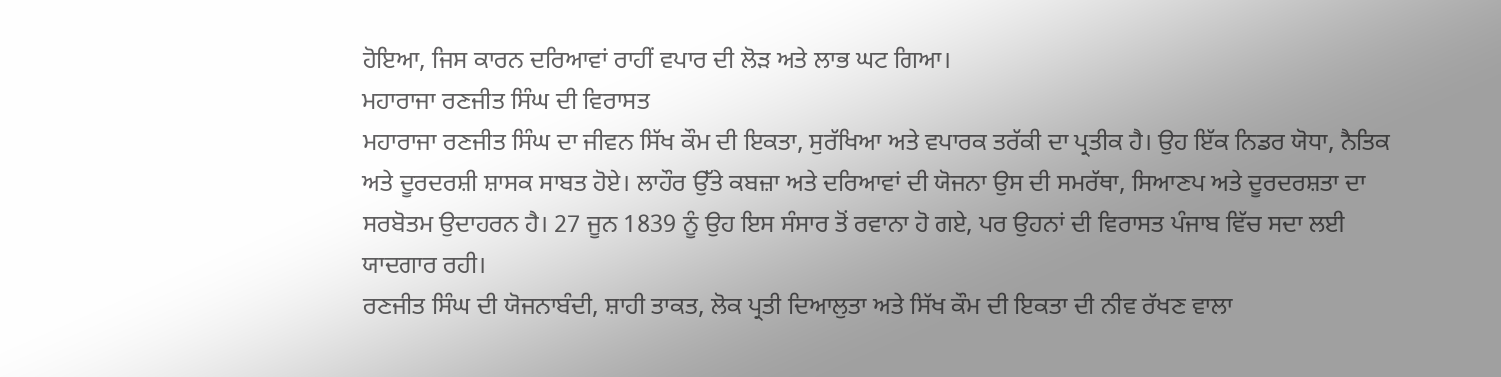ਹੋਇਆ, ਜਿਸ ਕਾਰਨ ਦਰਿਆਵਾਂ ਰਾਹੀਂ ਵਪਾਰ ਦੀ ਲੋੜ ਅਤੇ ਲਾਭ ਘਟ ਗਿਆ।
ਮਹਾਰਾਜਾ ਰਣਜੀਤ ਸਿੰਘ ਦੀ ਵਿਰਾਸਤ
ਮਹਾਰਾਜਾ ਰਣਜੀਤ ਸਿੰਘ ਦਾ ਜੀਵਨ ਸਿੱਖ ਕੌਮ ਦੀ ਇਕਤਾ, ਸੁਰੱਖਿਆ ਅਤੇ ਵਪਾਰਕ ਤਰੱਕੀ ਦਾ ਪ੍ਰਤੀਕ ਹੈ। ਉਹ ਇੱਕ ਨਿਡਰ ਯੋਧਾ, ਨੈਤਿਕ ਅਤੇ ਦੂਰਦਰਸ਼ੀ ਸ਼ਾਸਕ ਸਾਬਤ ਹੋਏ। ਲਾਹੌਰ ਉੱਤੇ ਕਬਜ਼ਾ ਅਤੇ ਦਰਿਆਵਾਂ ਦੀ ਯੋਜਨਾ ਉਸ ਦੀ ਸਮਰੱਥਾ, ਸਿਆਣਪ ਅਤੇ ਦੂਰਦਰਸ਼ਤਾ ਦਾ ਸਰਬੋਤਮ ਉਦਾਹਰਨ ਹੈ। 27 ਜੂਨ 1839 ਨੂੰ ਉਹ ਇਸ ਸੰਸਾਰ ਤੋਂ ਰਵਾਨਾ ਹੋ ਗਏ, ਪਰ ਉਹਨਾਂ ਦੀ ਵਿਰਾਸਤ ਪੰਜਾਬ ਵਿੱਚ ਸਦਾ ਲਈ ਯਾਦਗਾਰ ਰਹੀ।
ਰਣਜੀਤ ਸਿੰਘ ਦੀ ਯੋਜਨਾਬੰਦੀ, ਸ਼ਾਹੀ ਤਾਕਤ, ਲੋਕ ਪ੍ਰਤੀ ਦਿਆਲੁਤਾ ਅਤੇ ਸਿੱਖ ਕੌਮ ਦੀ ਇਕਤਾ ਦੀ ਨੀਵ ਰੱਖਣ ਵਾਲਾ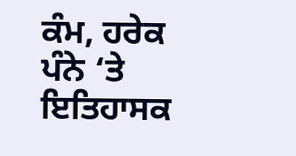ਕੰਮ, ਹਰੇਕ ਪੰਨੇ ‘ਤੇ ਇਤਿਹਾਸਕ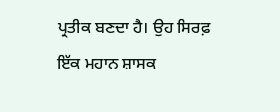ਪ੍ਰਤੀਕ ਬਣਦਾ ਹੈ। ਉਹ ਸਿਰਫ਼ ਇੱਕ ਮਹਾਨ ਸ਼ਾਸਕ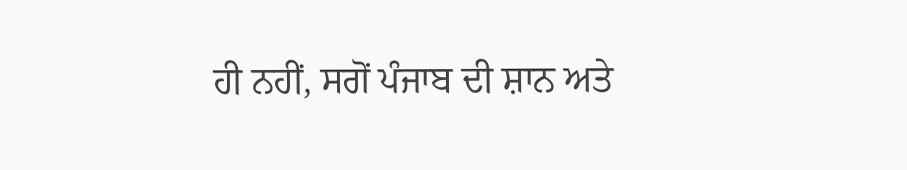ਹੀ ਨਹੀਂ, ਸਗੋਂ ਪੰਜਾਬ ਦੀ ਸ਼ਾਨ ਅਤੇ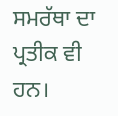ਸਮਰੱਥਾ ਦਾ ਪ੍ਰਤੀਕ ਵੀ ਹਨ।